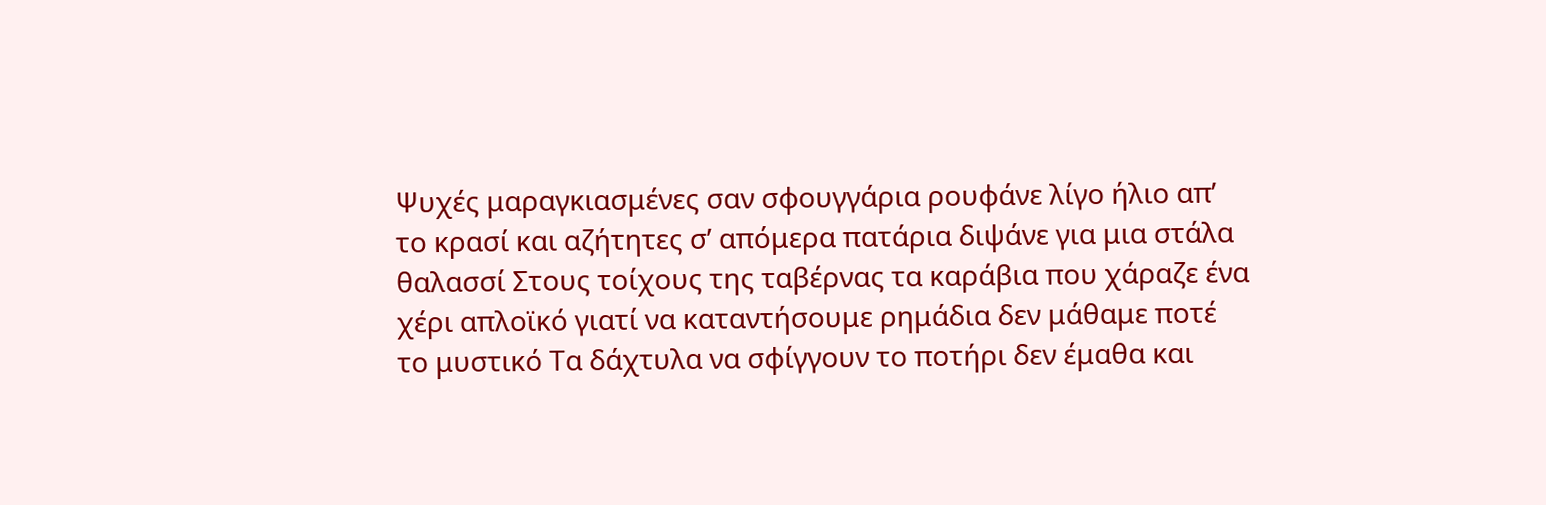Ψυχές μαραγκιασμένες σαν σφουγγάρια ρουφάνε λίγο ήλιο απ’ το κρασί και αζήτητες σ’ απόμερα πατάρια διψάνε για μια στάλα θαλασσί Στους τοίχους της ταβέρνας τα καράβια που χάραζε ένα χέρι απλοϊκό γιατί να καταντήσουμε ρημάδια δεν μάθαμε ποτέ το μυστικό Τα δάχτυλα να σφίγγουν το ποτήρι δεν έμαθα και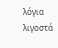λόγια λιγοστά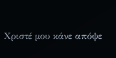Χριστέ μου κάνε απόψε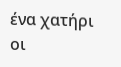ένα χατήρι οι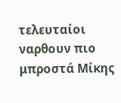τελευταίοι ναρθουν πιο μπροστά Μίκης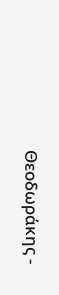Θεοδωράκης -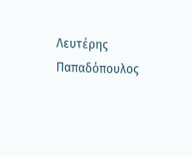Λευτέρης Παπαδόπουλος